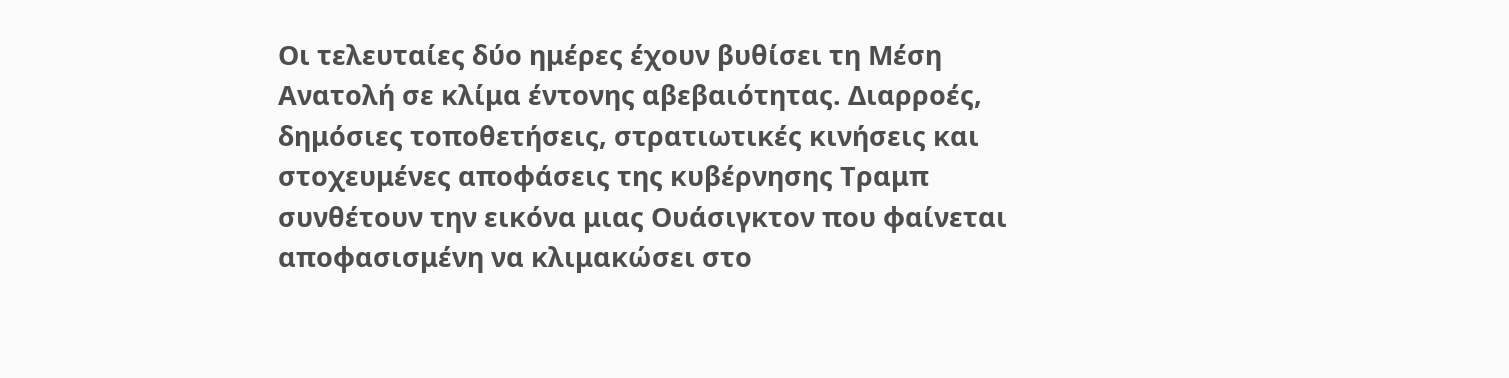Οι τελευταίες δύο ημέρες έχουν βυθίσει τη Μέση Ανατολή σε κλίμα έντονης αβεβαιότητας. Διαρροές, δημόσιες τοποθετήσεις, στρατιωτικές κινήσεις και στοχευμένες αποφάσεις της κυβέρνησης Τραμπ συνθέτουν την εικόνα μιας Ουάσιγκτον που φαίνεται αποφασισμένη να κλιμακώσει στο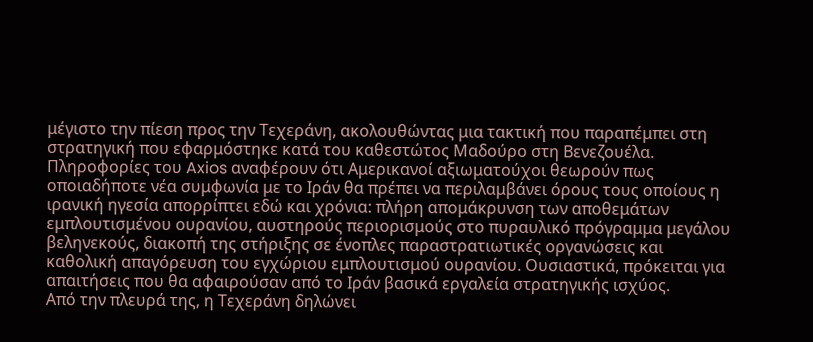μέγιστο την πίεση προς την Τεχεράνη, ακολουθώντας μια τακτική που παραπέμπει στη στρατηγική που εφαρμόστηκε κατά του καθεστώτος Μαδούρο στη Βενεζουέλα.
Πληροφορίες του Axios αναφέρουν ότι Αμερικανοί αξιωματούχοι θεωρούν πως οποιαδήποτε νέα συμφωνία με το Ιράν θα πρέπει να περιλαμβάνει όρους τους οποίους η ιρανική ηγεσία απορρίπτει εδώ και χρόνια: πλήρη απομάκρυνση των αποθεμάτων εμπλουτισμένου ουρανίου, αυστηρούς περιορισμούς στο πυραυλικό πρόγραμμα μεγάλου βεληνεκούς, διακοπή της στήριξης σε ένοπλες παραστρατιωτικές οργανώσεις και καθολική απαγόρευση του εγχώριου εμπλουτισμού ουρανίου. Ουσιαστικά, πρόκειται για απαιτήσεις που θα αφαιρούσαν από το Ιράν βασικά εργαλεία στρατηγικής ισχύος.
Από την πλευρά της, η Τεχεράνη δηλώνει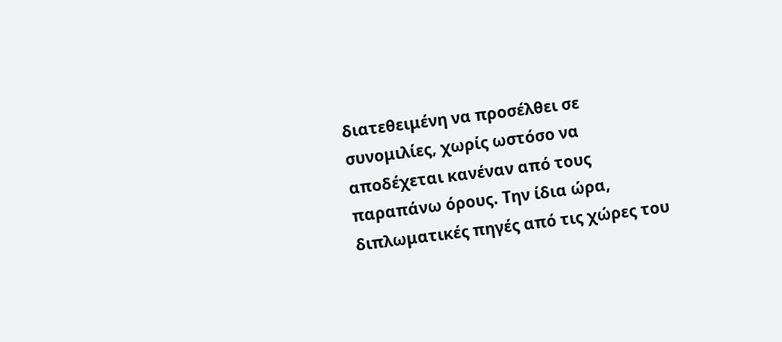διατεθειμένη να προσέλθει σε συνομιλίες, χωρίς ωστόσο να αποδέχεται κανέναν από τους παραπάνω όρους. Την ίδια ώρα, διπλωματικές πηγές από τις χώρες του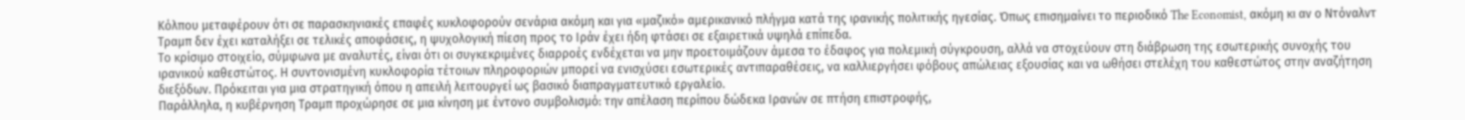Κόλπου μεταφέρουν ότι σε παρασκηνιακές επαφές κυκλοφορούν σενάρια ακόμη και για «μαζικό» αμερικανικό πλήγμα κατά της ιρανικής πολιτικής ηγεσίας. Όπως επισημαίνει το περιοδικό The Economist, ακόμη κι αν ο Ντόναλντ Τραμπ δεν έχει καταλήξει σε τελικές αποφάσεις, η ψυχολογική πίεση προς το Ιράν έχει ήδη φτάσει σε εξαιρετικά υψηλά επίπεδα.
Το κρίσιμο στοιχείο, σύμφωνα με αναλυτές, είναι ότι οι συγκεκριμένες διαρροές ενδέχεται να μην προετοιμάζουν άμεσα το έδαφος για πολεμική σύγκρουση, αλλά να στοχεύουν στη διάβρωση της εσωτερικής συνοχής του ιρανικού καθεστώτος. Η συντονισμένη κυκλοφορία τέτοιων πληροφοριών μπορεί να ενισχύσει εσωτερικές αντιπαραθέσεις, να καλλιεργήσει φόβους απώλειας εξουσίας και να ωθήσει στελέχη του καθεστώτος στην αναζήτηση διεξόδων. Πρόκειται για μια στρατηγική όπου η απειλή λειτουργεί ως βασικό διαπραγματευτικό εργαλείο.
Παράλληλα, η κυβέρνηση Τραμπ προχώρησε σε μια κίνηση με έντονο συμβολισμό: την απέλαση περίπου δώδεκα Ιρανών σε πτήση επιστροφής,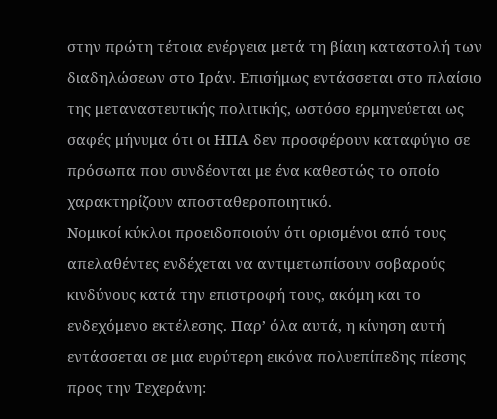στην πρώτη τέτοια ενέργεια μετά τη βίαιη καταστολή των διαδηλώσεων στο Ιράν. Επισήμως εντάσσεται στο πλαίσιο της μεταναστευτικής πολιτικής, ωστόσο ερμηνεύεται ως σαφές μήνυμα ότι οι ΗΠΑ δεν προσφέρουν καταφύγιο σε πρόσωπα που συνδέονται με ένα καθεστώς το οποίο χαρακτηρίζουν αποσταθεροποιητικό.
Νομικοί κύκλοι προειδοποιούν ότι ορισμένοι από τους απελαθέντες ενδέχεται να αντιμετωπίσουν σοβαρούς κινδύνους κατά την επιστροφή τους, ακόμη και το ενδεχόμενο εκτέλεσης. Παρ’ όλα αυτά, η κίνηση αυτή εντάσσεται σε μια ευρύτερη εικόνα πολυεπίπεδης πίεσης προς την Τεχεράνη: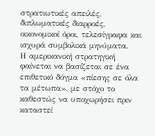στρατιωτικές απειλές, διπλωματικές διαρροές, οικονομικοί όροι, τελεσίγραφα και ισχυρά συμβολικά μηνύματα.
Η αμερικανική στρατηγική φαίνεται να βασίζεται σε ένα επιθετικό δόγμα «πίεσης σε όλα τα μέτωπα», με στόχο το καθεστώς να υποχωρήσει πριν καταστεί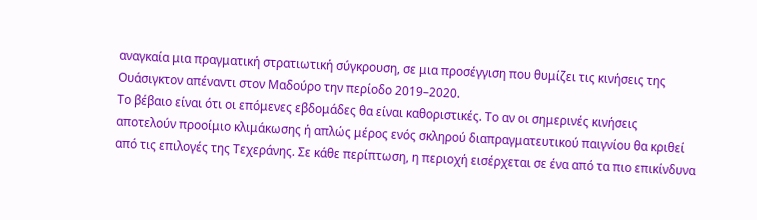αναγκαία μια πραγματική στρατιωτική σύγκρουση, σε μια προσέγγιση που θυμίζει τις κινήσεις της Ουάσιγκτον απέναντι στον Μαδούρο την περίοδο 2019–2020.
Το βέβαιο είναι ότι οι επόμενες εβδομάδες θα είναι καθοριστικές. Το αν οι σημερινές κινήσεις αποτελούν προοίμιο κλιμάκωσης ή απλώς μέρος ενός σκληρού διαπραγματευτικού παιγνίου θα κριθεί από τις επιλογές της Τεχεράνης. Σε κάθε περίπτωση, η περιοχή εισέρχεται σε ένα από τα πιο επικίνδυνα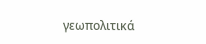γεωπολιτικά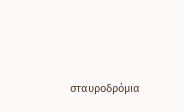σταυροδρόμια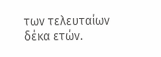των τελευταίων δέκα ετών.